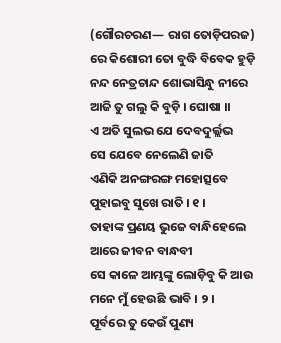(ଗୌରଚରଣ— ରାଗ ତୋଡ଼ିପରଜ)
ରେ କିଶୋରୀ ତୋ ବୁଦ୍ଧି ବିବେକ ହୁଡ଼ି
ନନ୍ଦ ନେତ୍ରଚାନ୍ଦ ଶୋଭାସିନ୍ଧୁ ନୀରେ
ଆଜି ତୁ ଗଲୁ କି ବୁଡ଼ି । ଘୋଷା ।।
ଏ ଅତି ସୁଲଭ ଯେ ଦେବଦୁର୍ଲ୍ଲଭ
ସେ ଯେବେ ନେଲେଣି ଜାତି
ଏଣିକି ଅନଙ୍ଗରଙ୍ଗ ମହୋତ୍ସବେ
ପୁହାଇବୁ ସୁଖେ ରାତି । ୧ ।
ତାହାଙ୍କ ପ୍ରଣୟ ଭୁଜେ ବାନ୍ଧିହେଲେ
ଆରେ ଜୀବନ ବାନ୍ଧବୀ
ସେ କାଳେ ଆମ୍ଭଙ୍କୁ ଲୋଡ଼ିବୁ କି ଆଉ
ମନେ ମୁଁ ହେଉଛି ଭାବି । ୨ ।
ପୂର୍ବରେ ତୁ କେଉଁ ପୁଣ୍ୟ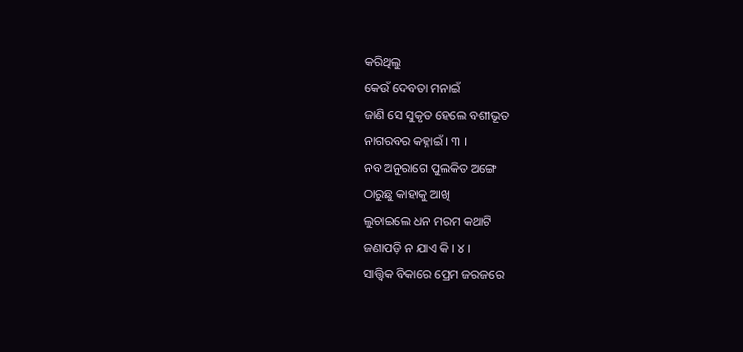କରିଥିଲୁ
କେଉଁ ଦେବତା ମନାଇଁ
ଜାଣି ସେ ସୁକୃତ ହେଲେ ବଶୀଭୂତ
ନାଗରବର କହ୍ନାଇଁ । ୩ ।
ନବ ଅନୁରାଗେ ପୁଲକିତ ଅଙ୍ଗେ
ଠାରୁଛୁ କାହାକୁ ଆଖି
ଲୁଚାଇଲେ ଧନ ମରମ କଥାଟି
ଜଣାପଡ଼ି ନ ଯାଏ କି । ୪ ।
ସାତ୍ତ୍ୱିକ ବିକାରେ ପ୍ରେମ ଜରଜରେ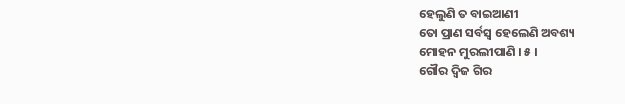ହେଲୁଣି ତ ବାଇଆଣୀ
ତୋ ପ୍ରାଣ ସର୍ବସ୍ୱ ହେଲେଣି ଅବଶ୍ୟ
ମୋହନ ମୁରଲୀପାଣି । ୫ ।
ଗୌର ଦ୍ୱିଜ ଗିର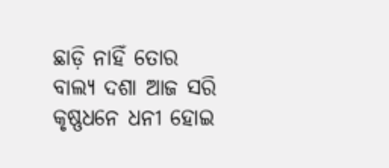ଛାଡ଼ି ନାହିଁ ତୋର
ବାଲ୍ୟ ଦଶା ଆଜ ସରି
କୃଷ୍ଣଧନେ ଧନୀ ହୋଇ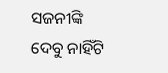ସଜନୀଙ୍କି
ଦେବୁ ନାହିଁଟି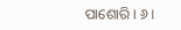ପାଶୋରି । ୬ ।